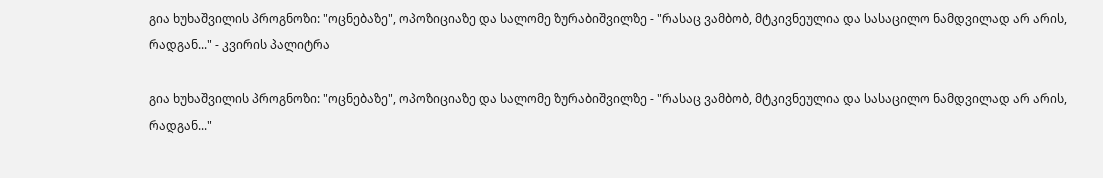გია ხუხაშვილის პროგნოზი: "ოცნებაზე", ოპოზიციაზე და სალომე ზურაბიშვილზე - "რასაც ვამბობ, მტკივნეულია და სასაცილო ნამდვილად არ არის, რადგან..." - კვირის პალიტრა

გია ხუხაშვილის პროგნოზი: "ოცნებაზე", ოპოზიციაზე და სალომე ზურაბიშვილზე - "რასაც ვამბობ, მტკივნეულია და სასაცილო ნამდვილად არ არის, რადგან..."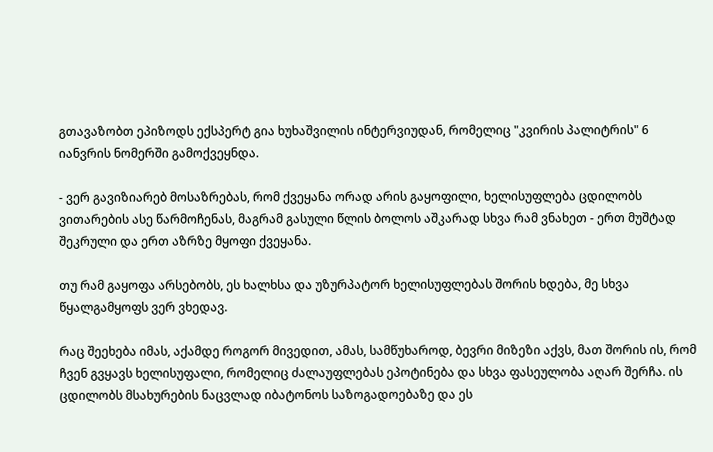გთავაზობთ ეპიზოდს ექსპერტ გია ხუხაშვილის ინტერვიუდან, რომელიც "კვირის პალიტრის" 6 იანვრის ნომერში გამოქვეყნდა.

- ვერ გავიზიარებ მოსაზრებას, რომ ქვეყანა ორად არის გაყოფილი, ხელისუფლება ცდილობს ვითარების ასე წარმოჩენას, მაგრამ გასული წლის ბოლოს აშკარად სხვა რამ ვნახეთ - ერთ მუშტად შეკრული და ერთ აზრზე მყოფი ქვეყანა.

თუ რამ გაყოფა არსებობს, ეს ხალხსა და უზურპატორ ხელისუფლებას შორის ხდება, მე სხვა წყალგამყოფს ვერ ვხედავ.

რაც შეეხება იმას, აქამდე როგორ მივედით, ამას, სამწუხაროდ, ბევრი მიზეზი აქვს, მათ შორის ის, რომ ჩვენ გვყავს ხელისუფალი, რომელიც ძალაუფლებას ეპოტინება და სხვა ფასეულობა აღარ შერჩა. ის ცდილობს მსახურების ნაცვლად იბატონოს საზოგადოებაზე და ეს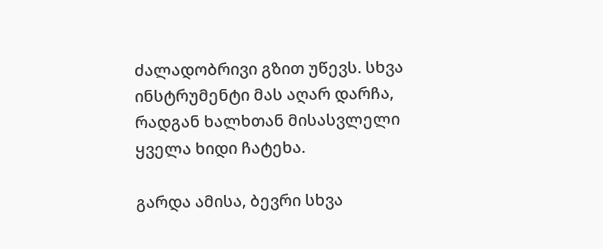ძალადობრივი გზით უწევს. სხვა ინსტრუმენტი მას აღარ დარჩა, რადგან ხალხთან მისასვლელი ყველა ხიდი ჩატეხა.

გარდა ამისა, ბევრი სხვა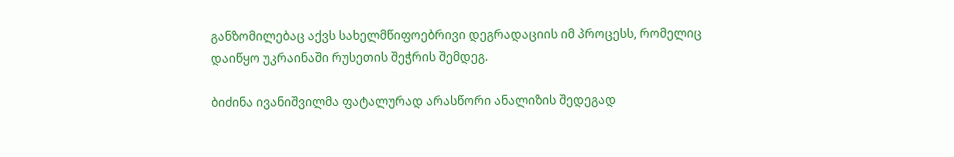განზომილებაც აქვს სახელმწიფოებრივი დეგრადაციის იმ პროცესს, რომელიც დაიწყო უკრაინაში რუსეთის შეჭრის შემდეგ.

ბიძინა ივანიშვილმა ფატალურად არასწორი ანალიზის შედეგად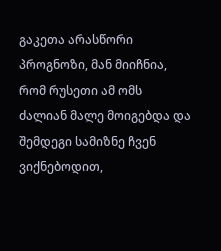გაკეთა არასწორი პროგნოზი, მან მიიჩნია, რომ რუსეთი ამ ომს ძალიან მალე მოიგებდა და შემდეგი სამიზნე ჩვენ ვიქნებოდით,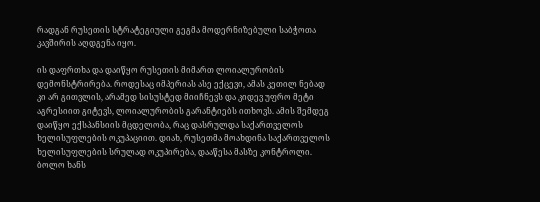რადგან რუსეთის სტრატეგიული გეგმა მოდერნიზებული საბჭოთა კავშირის აღდგენა იყო.

ის დაფრთხა და დაიწყო რუსეთის მიმართ ლოიალურობის დემონსტრირება. როდესაც იმპერიას ასე ექცევი, ამას კეთილ ნებად კი არ გითვლის, არამედ სისუსტედ მიიჩნევს და კიდევ უფრო მეტი აგრესიით გიტევს, ლოიალურობის გარანტიებს ითხოვს. ამის შემდეგ დაიწყო ექსპანსიის მცდელობა, რაც დასრულდა საქართველოს ხელისუფლების ოკუპაციით. დიახ, რუსეთმა მოახდინა საქართველოს ხელისუფლების სრულად ოკუპირება, დააწესა მასზე კონტროლი. ბოლო ხანს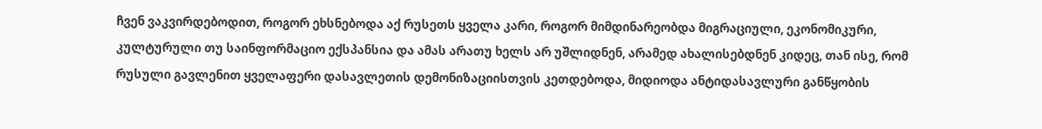ჩვენ ვაკვირდებოდით, როგორ ეხსნებოდა აქ რუსეთს ყველა კარი, როგორ მიმდინარეობდა მიგრაციული, ეკონომიკური, კულტურული თუ საინფორმაციო ექსპანსია და ამას არათუ ხელს არ უშლიდნენ, არამედ ახალისებდნენ კიდეც, თან ისე, რომ რუსული გავლენით ყველაფერი დასავლეთის დემონიზაციისთვის კეთდებოდა, მიდიოდა ანტიდასავლური განწყობის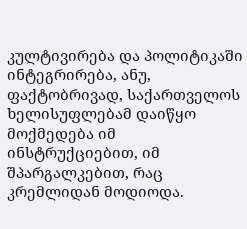კულტივირება და პოლიტიკაში ინტეგრირება, ანუ, ფაქტობრივად, საქართველოს ხელისუფლებამ დაიწყო მოქმედება იმ ინსტრუქციებით, იმ შპარგალკებით, რაც კრემლიდან მოდიოდა.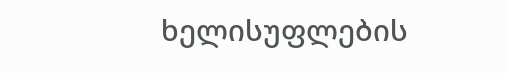ხელისუფლების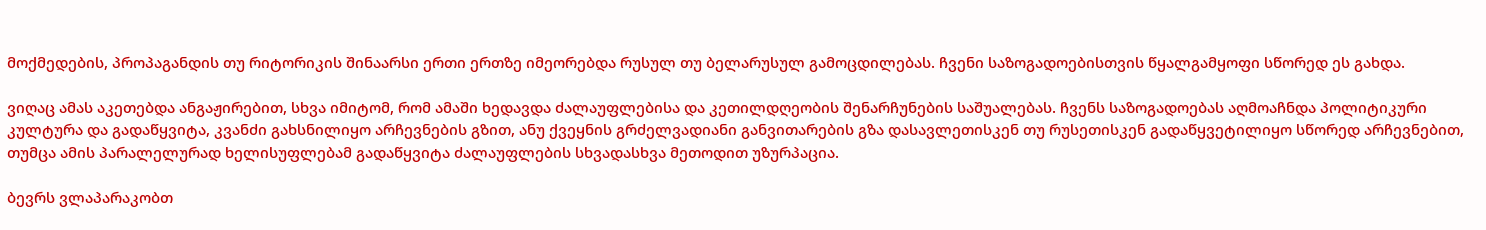მოქმედების, პროპაგანდის თუ რიტორიკის შინაარსი ერთი ერთზე იმეორებდა რუსულ თუ ბელარუსულ გამოცდილებას. ჩვენი საზოგადოებისთვის წყალგამყოფი სწორედ ეს გახდა.

ვიღაც ამას აკეთებდა ანგაჟირებით, სხვა იმიტომ, რომ ამაში ხედავდა ძალაუფლებისა და კეთილდღეობის შენარჩუნების საშუალებას. ჩვენს საზოგადოებას აღმოაჩნდა პოლიტიკური კულტურა და გადაწყვიტა, კვანძი გახსნილიყო არჩევნების გზით, ანუ ქვეყნის გრძელვადიანი განვითარების გზა დასავლეთისკენ თუ რუსეთისკენ გადაწყვეტილიყო სწორედ არჩევნებით, თუმცა ამის პარალელურად ხელისუფლებამ გადაწყვიტა ძალაუფლების სხვადასხვა მეთოდით უზურპაცია.

ბევრს ვლაპარაკობთ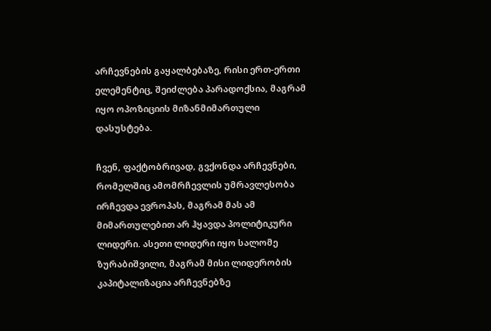არჩევნების გაყალბებაზე, რისი ერთ-ერთი ელემენტიც, შეიძლება პარადოქსია, მაგრამ იყო ოპოზიციის მიზანმიმართული დასუსტება.

ჩვენ, ფაქტობრივად, გვქონდა არჩევნები, რომელშიც ამომრჩევლის უმრავლესობა ირჩევდა ევროპას, მაგრამ მას ამ მიმართულებით არ ჰყავდა პოლიტიკური ლიდერი. ასეთი ლიდერი იყო სალომე ზურაბიშვილი, მაგრამ მისი ლიდერობის კაპიტალიზაცია არჩევნებზე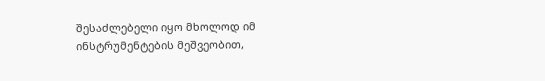შესაძლებელი იყო მხოლოდ იმ ინსტრუმენტების მეშვეობით,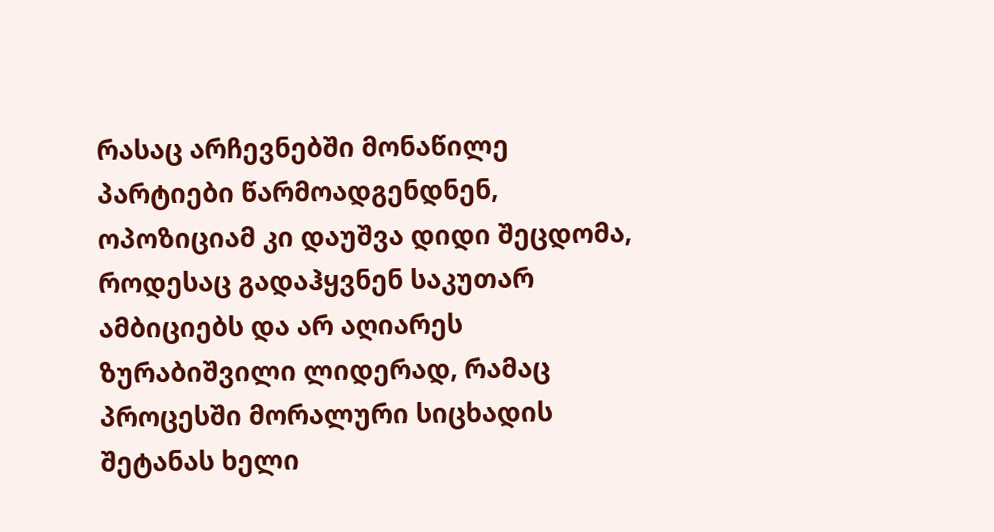რასაც არჩევნებში მონაწილე პარტიები წარმოადგენდნენ, ოპოზიციამ კი დაუშვა დიდი შეცდომა, როდესაც გადაჰყვნენ საკუთარ ამბიციებს და არ აღიარეს ზურაბიშვილი ლიდერად, რამაც პროცესში მორალური სიცხადის შეტანას ხელი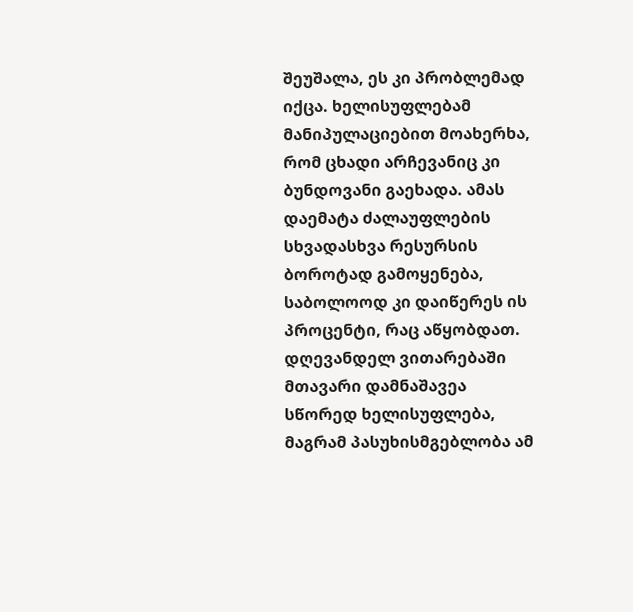შეუშალა, ეს კი პრობლემად იქცა. ხელისუფლებამ მანიპულაციებით მოახერხა, რომ ცხადი არჩევანიც კი ბუნდოვანი გაეხადა. ამას დაემატა ძალაუფლების სხვადასხვა რესურსის ბოროტად გამოყენება, საბოლოოდ კი დაიწერეს ის პროცენტი, რაც აწყობდათ. დღევანდელ ვითარებაში მთავარი დამნაშავეა სწორედ ხელისუფლება, მაგრამ პასუხისმგებლობა ამ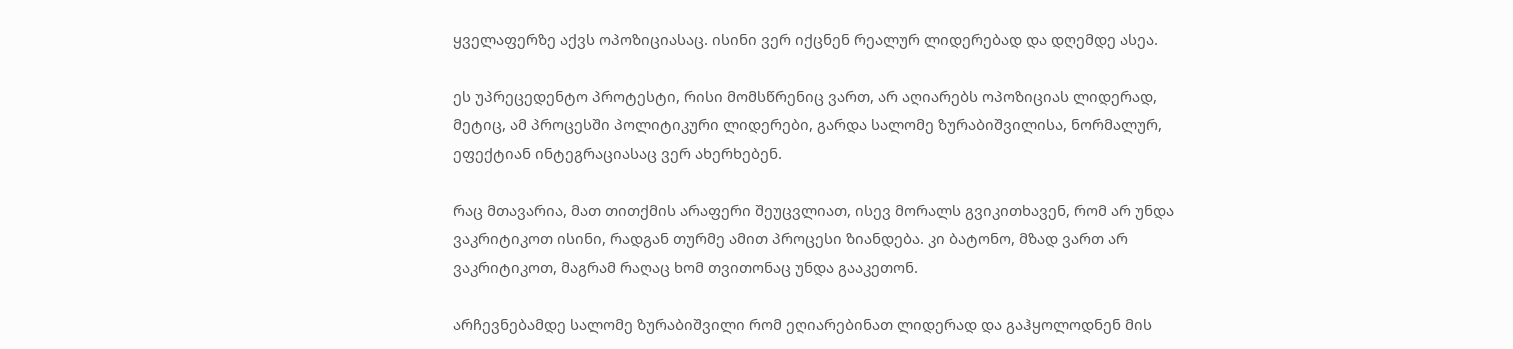ყველაფერზე აქვს ოპოზიციასაც. ისინი ვერ იქცნენ რეალურ ლიდერებად და დღემდე ასეა.

ეს უპრეცედენტო პროტესტი, რისი მომსწრენიც ვართ, არ აღიარებს ოპოზიციას ლიდერად, მეტიც, ამ პროცესში პოლიტიკური ლიდერები, გარდა სალომე ზურაბიშვილისა, ნორმალურ, ეფექტიან ინტეგრაციასაც ვერ ახერხებენ.

რაც მთავარია, მათ თითქმის არაფერი შეუცვლიათ, ისევ მორალს გვიკითხავენ, რომ არ უნდა ვაკრიტიკოთ ისინი, რადგან თურმე ამით პროცესი ზიანდება. კი ბატონო, მზად ვართ არ ვაკრიტიკოთ, მაგრამ რაღაც ხომ თვითონაც უნდა გააკეთონ.

არჩევნებამდე სალომე ზურაბიშვილი რომ ეღიარებინათ ლიდერად და გაჰყოლოდნენ მის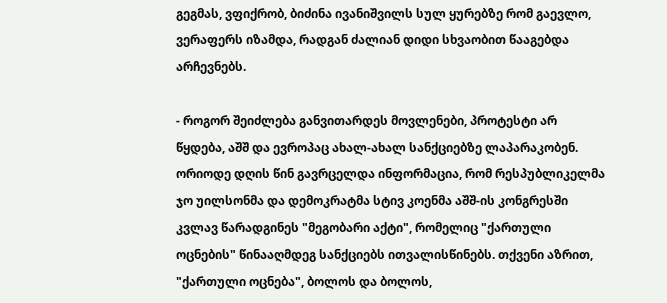გეგმას, ვფიქრობ, ბიძინა ივანიშვილს სულ ყურებზე რომ გაევლო, ვერაფერს იზამდა, რადგან ძალიან დიდი სხვაობით წააგებდა არჩევნებს.

- როგორ შეიძლება განვითარდეს მოვლენები, პროტესტი არ წყდება, აშშ და ევროპაც ახალ-ახალ სანქციებზე ლაპარაკობენ. ორიოდე დღის წინ გავრცელდა ინფორმაცია, რომ რესპუბლიკელმა ჯო უილსონმა და დემოკრატმა სტივ კოენმა აშშ-ის კონგრესში კვლავ წარადგინეს "მეგობარი აქტი", რომელიც "ქართული ოცნების" წინააღმდეგ სანქციებს ითვალისწინებს. თქვენი აზრით, "ქართული ოცნება", ბოლოს და ბოლოს,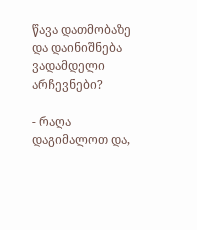წავა დათმობაზე და დაინიშნება ვადამდელი არჩევნები?

- რაღა დაგიმალოთ და,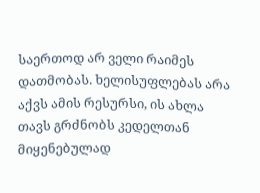საერთოდ არ ველი რაიმეს დათმობას. ხელისუფლებას არა აქვს ამის რესურსი, ის ახლა თავს გრძნობს კედელთან მიყენებულად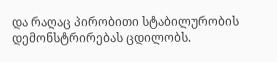და რაღაც პირობითი სტაბილურობის დემონსტრირებას ცდილობს.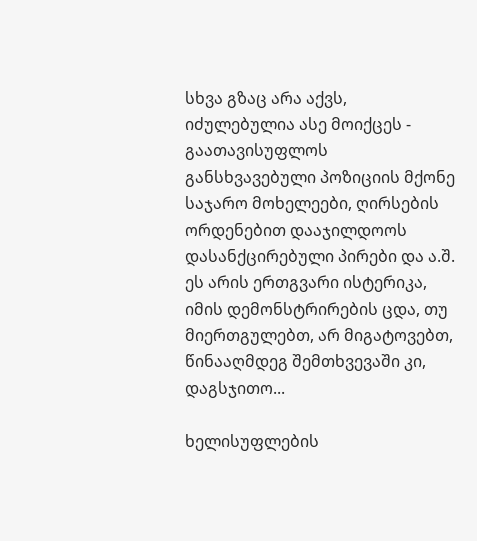სხვა გზაც არა აქვს, იძულებულია ასე მოიქცეს - გაათავისუფლოს განსხვავებული პოზიციის მქონე საჯარო მოხელეები, ღირსების ორდენებით დააჯილდოოს დასანქცირებული პირები და ა.შ. ეს არის ერთგვარი ისტერიკა, იმის დემონსტრირების ცდა, თუ მიერთგულებთ, არ მიგატოვებთ, წინააღმდეგ შემთხვევაში კი, დაგსჯითო...

ხელისუფლების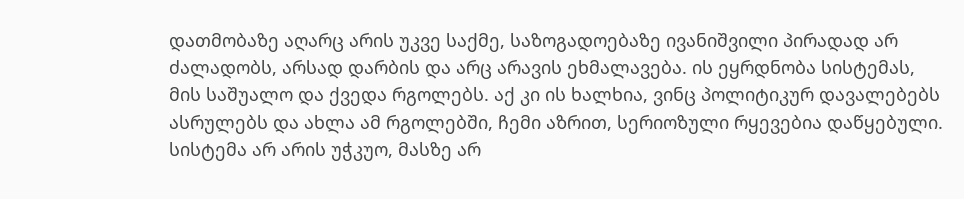დათმობაზე აღარც არის უკვე საქმე, საზოგადოებაზე ივანიშვილი პირადად არ ძალადობს, არსად დარბის და არც არავის ეხმალავება. ის ეყრდნობა სისტემას, მის საშუალო და ქვედა რგოლებს. აქ კი ის ხალხია, ვინც პოლიტიკურ დავალებებს ასრულებს და ახლა ამ რგოლებში, ჩემი აზრით, სერიოზული რყევებია დაწყებული. სისტემა არ არის უჭკუო, მასზე არ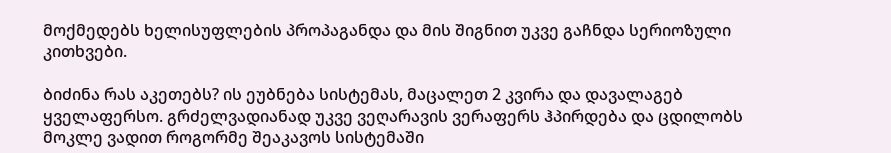მოქმედებს ხელისუფლების პროპაგანდა და მის შიგნით უკვე გაჩნდა სერიოზული კითხვები.

ბიძინა რას აკეთებს? ის ეუბნება სისტემას, მაცალეთ 2 კვირა და დავალაგებ ყველაფერსო. გრძელვადიანად უკვე ვეღარავის ვერაფერს ჰპირდება და ცდილობს მოკლე ვადით როგორმე შეაკავოს სისტემაში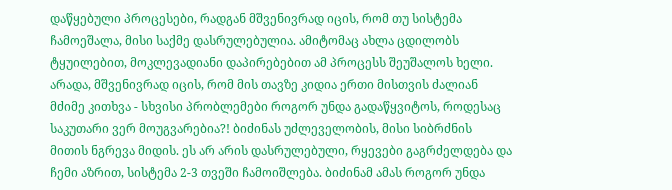დაწყებული პროცესები, რადგან მშვენივრად იცის, რომ თუ სისტემა ჩამოეშალა, მისი საქმე დასრულებულია. ამიტომაც ახლა ცდილობს ტყუილებით, მოკლევადიანი დაპირებებით ამ პროცესს შეუშალოს ხელი. არადა, მშვენივრად იცის, რომ მის თავზე კიდია ერთი მისთვის ძალიან მძიმე კითხვა - სხვისი პრობლემები როგორ უნდა გადაწყვიტოს, როდესაც საკუთარი ვერ მოუგვარებია?! ბიძინას უძლეველობის, მისი სიბრძნის მითის ნგრევა მიდის. ეს არ არის დასრულებული, რყევები გაგრძელდება და ჩემი აზრით, სისტემა 2-3 თვეში ჩამოიშლება. ბიძინამ ამას როგორ უნდა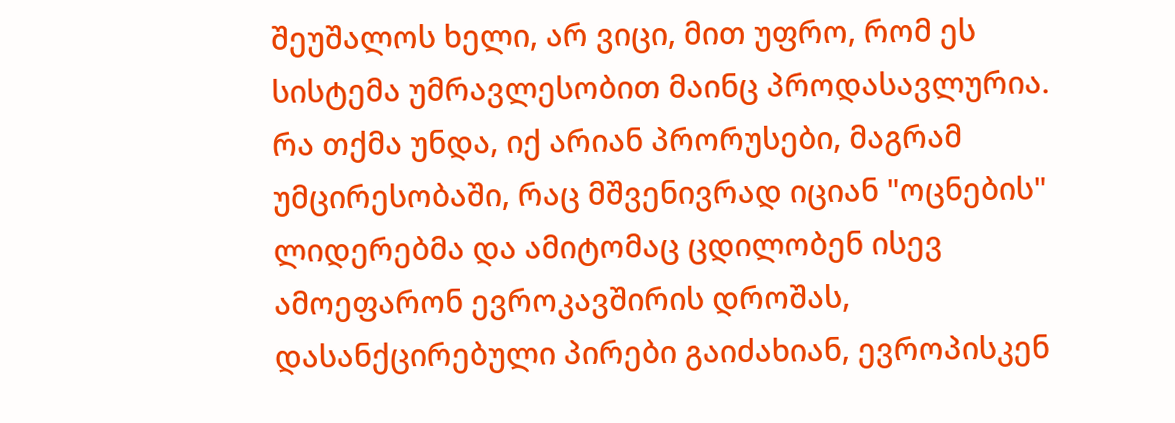შეუშალოს ხელი, არ ვიცი, მით უფრო, რომ ეს სისტემა უმრავლესობით მაინც პროდასავლურია. რა თქმა უნდა, იქ არიან პრორუსები, მაგრამ უმცირესობაში, რაც მშვენივრად იციან "ოცნების" ლიდერებმა და ამიტომაც ცდილობენ ისევ ამოეფარონ ევროკავშირის დროშას, დასანქცირებული პირები გაიძახიან, ევროპისკენ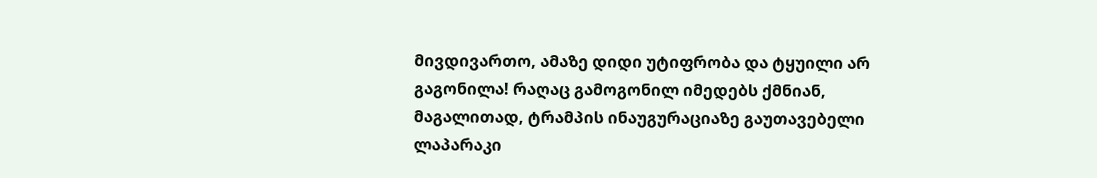მივდივართო, ამაზე დიდი უტიფრობა და ტყუილი არ გაგონილა! რაღაც გამოგონილ იმედებს ქმნიან, მაგალითად, ტრამპის ინაუგურაციაზე გაუთავებელი ლაპარაკი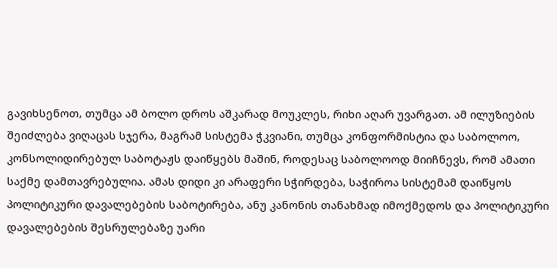გავიხსენოთ, თუმცა ამ ბოლო დროს აშკარად მოუკლეს, რიხი აღარ უვარგათ. ამ ილუზიების შეიძლება ვიღაცას სჯერა, მაგრამ სისტემა ჭკვიანი, თუმცა კონფორმისტია და საბოლოო, კონსოლიდირებულ საბოტაჟს დაიწყებს მაშინ, როდესაც საბოლოოდ მიიჩნევს, რომ ამათი საქმე დამთავრებულია. ამას დიდი კი არაფერი სჭირდება, საჭიროა სისტემამ დაიწყოს პოლიტიკური დავალებების საბოტირება, ანუ კანონის თანახმად იმოქმედოს და პოლიტიკური დავალებების შესრულებაზე უარი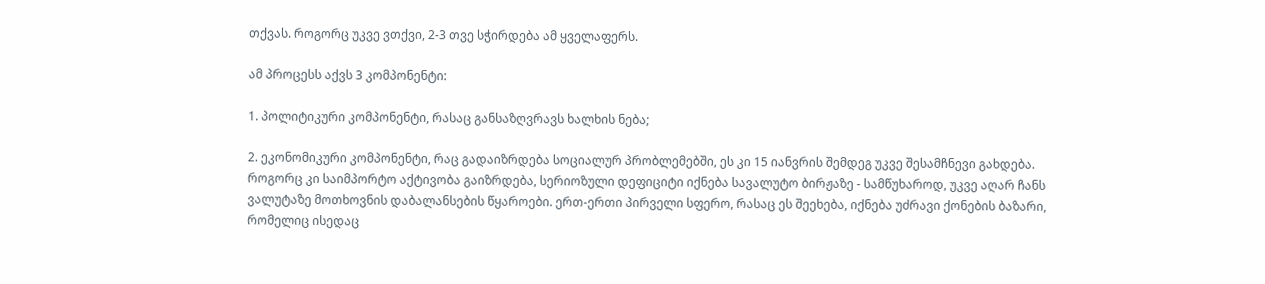თქვას. როგორც უკვე ვთქვი, 2-3 თვე სჭირდება ამ ყველაფერს.

ამ პროცესს აქვს 3 კომპონენტი:

1. პოლიტიკური კომპონენტი, რასაც განსაზღვრავს ხალხის ნება;

2. ეკონომიკური კომპონენტი, რაც გადაიზრდება სოციალურ პრობლემებში, ეს კი 15 იანვრის შემდეგ უკვე შესამჩნევი გახდება. როგორც კი საიმპორტო აქტივობა გაიზრდება, სერიოზული დეფიციტი იქნება სავალუტო ბირჟაზე - სამწუხაროდ, უკვე აღარ ჩანს ვალუტაზე მოთხოვნის დაბალანსების წყაროები. ერთ-ერთი პირველი სფერო, რასაც ეს შეეხება, იქნება უძრავი ქონების ბაზარი, რომელიც ისედაც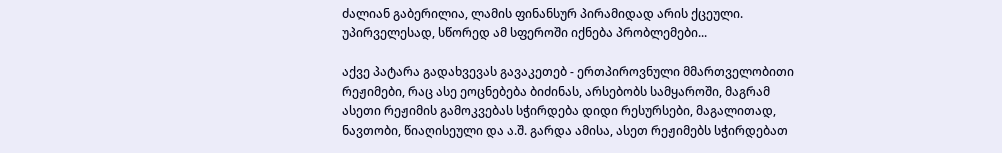ძალიან გაბერილია, ლამის ფინანსურ პირამიდად არის ქცეული. უპირველესად, სწორედ ამ სფეროში იქნება პრობლემები...

აქვე პატარა გადახვევას გავაკეთებ - ერთპიროვნული მმართველობითი რეჟიმები, რაც ასე ეოცნებება ბიძინას, არსებობს სამყაროში, მაგრამ ასეთი რეჟიმის გამოკვებას სჭირდება დიდი რესურსები, მაგალითად, ნავთობი, წიაღისეული და ა.შ. გარდა ამისა, ასეთ რეჟიმებს სჭირდებათ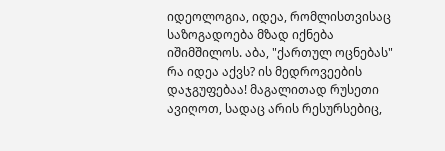იდეოლოგია, იდეა, რომლისთვისაც საზოგადოება მზად იქნება იშიმშილოს. აბა, "ქართულ ოცნებას" რა იდეა აქვს? ის მედროვეების დაჯგუფებაა! მაგალითად რუსეთი ავიღოთ, სადაც არის რესურსებიც,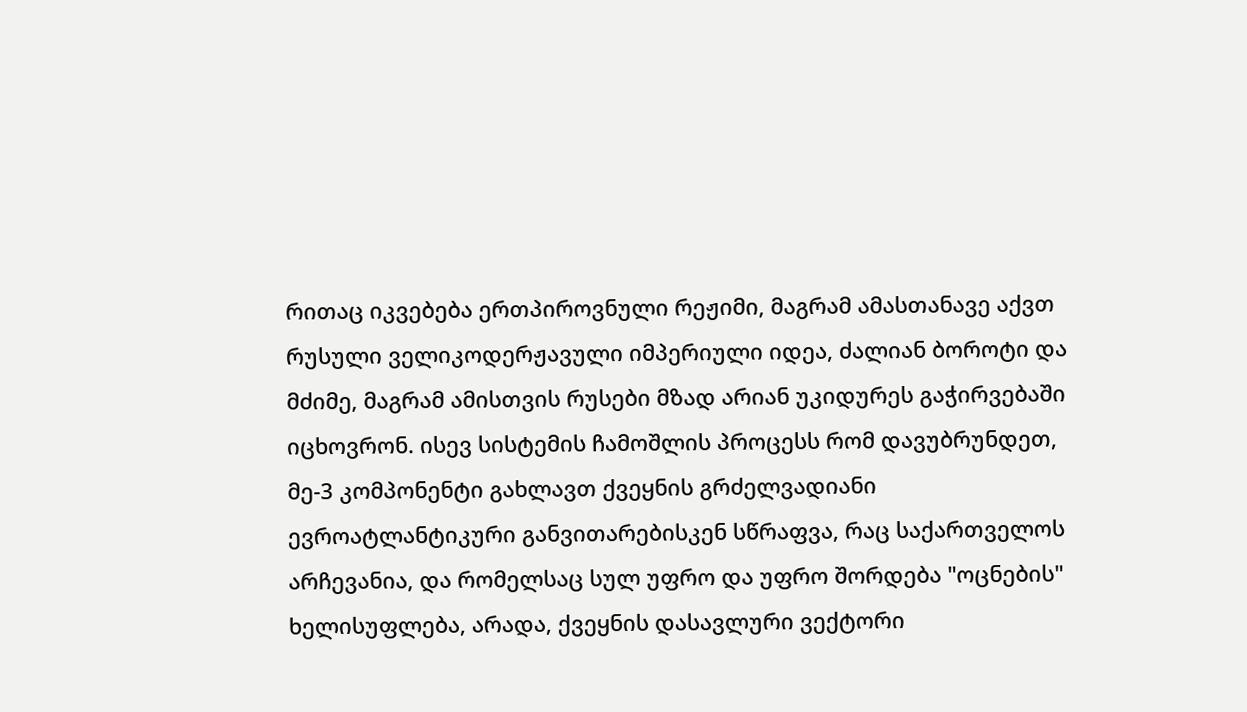რითაც იკვებება ერთპიროვნული რეჟიმი, მაგრამ ამასთანავე აქვთ რუსული ველიკოდერჟავული იმპერიული იდეა, ძალიან ბოროტი და მძიმე, მაგრამ ამისთვის რუსები მზად არიან უკიდურეს გაჭირვებაში იცხოვრონ. ისევ სისტემის ჩამოშლის პროცესს რომ დავუბრუნდეთ, მე-3 კომპონენტი გახლავთ ქვეყნის გრძელვადიანი ევროატლანტიკური განვითარებისკენ სწრაფვა, რაც საქართველოს არჩევანია, და რომელსაც სულ უფრო და უფრო შორდება "ოცნების" ხელისუფლება, არადა, ქვეყნის დასავლური ვექტორი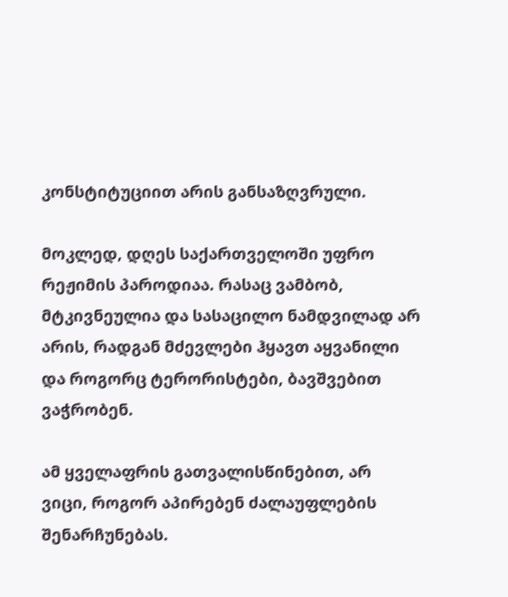კონსტიტუციით არის განსაზღვრული.

მოკლედ, დღეს საქართველოში უფრო რეჟიმის პაროდიაა. რასაც ვამბობ, მტკივნეულია და სასაცილო ნამდვილად არ არის, რადგან მძევლები ჰყავთ აყვანილი და როგორც ტერორისტები, ბავშვებით ვაჭრობენ.

ამ ყველაფრის გათვალისწინებით, არ ვიცი, როგორ აპირებენ ძალაუფლების შენარჩუნებას.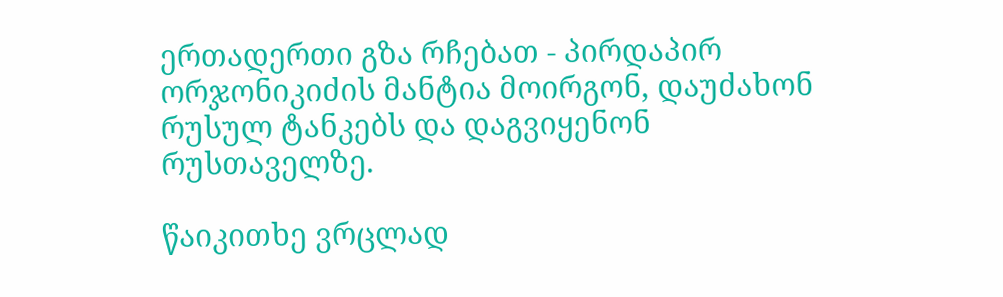ერთადერთი გზა რჩებათ - პირდაპირ ორჯონიკიძის მანტია მოირგონ, დაუძახონ რუსულ ტანკებს და დაგვიყენონ რუსთაველზე.

წაიკითხე ვრცლად